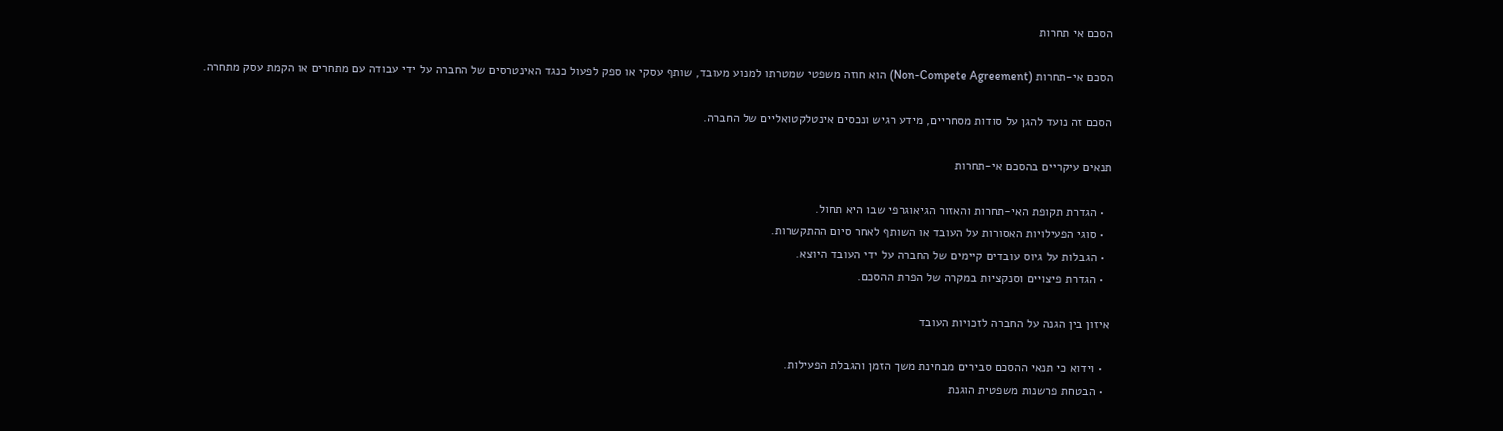הסכם אי תחרות

הסכם אי-תחרות (Non-Compete Agreement) הוא חוזה משפטי שמטרתו למנוע מעובד, שותף עסקי או ספק לפעול כנגד האינטרסים של החברה על ידי עבודה עם מתחרים או הקמת עסק מתחרה.

הסכם זה נועד להגן על סודות מסחריים, מידע רגיש ונכסים אינטלקטואליים של החברה.

תנאים עיקריים בהסכם אי-תחרות

  • הגדרת תקופת האי-תחרות והאזור הגיאוגרפי שבו היא תחול.
  • סוגי הפעילויות האסורות על העובד או השותף לאחר סיום ההתקשרות.
  • הגבלות על גיוס עובדים קיימים של החברה על ידי העובד היוצא.
  • הגדרת פיצויים וסנקציות במקרה של הפרת ההסכם.

איזון בין הגנה על החברה לזכויות העובד

  • וידוא כי תנאי ההסכם סבירים מבחינת משך הזמן והגבלת הפעילות.
  • הבטחת פרשנות משפטית הוגנת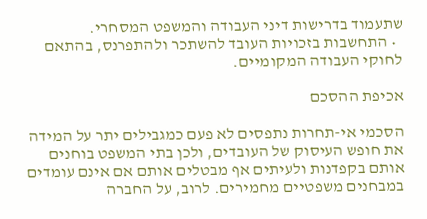שתעמוד בדרישות דיני העבודה והמשפט המסחרי.
  • התחשבות בזכויות העובד להשתכר ולהתפרנס, בהתאם לחוקי העבודה המקומיים.

אכיפת ההסכם

הסכמי אי-תחרות נתפסים לא פעם כמגבילים יתר על המידה את חופש העיסוק של העובדים, ולכן בתי המשפט בוחנים אותם בקפדנות ולעיתים אף מבטלים אותם אם אינם עומדים במבחנים משפטיים מחמירים. לרוב, על החברה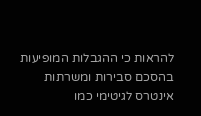להראות כי ההגבלות המופיעות בהסכם סבירות ומשרתות אינטרס לגיטימי כמו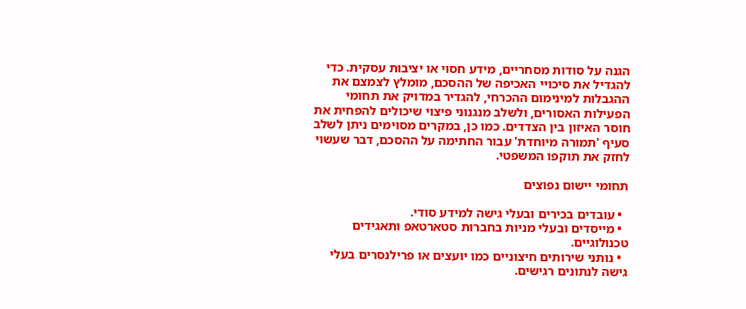הגנה על סודות מסחריים, מידע חסוי או יציבות עסקית. כדי להגדיל את סיכויי האכיפה של ההסכם, מומלץ לצמצם את ההגבלות למינימום ההכרחי, להגדיר במדויק את תחומי הפעילות האסורים, ולשלב מנגנוני פיצוי שיכולים להפחית את חוסר האיזון בין הצדדים. כמו כן, במקרים מסוימים ניתן לשלב סעיף 'תמורה מיוחדת' עבור החתימה על ההסכם, דבר שעשוי לחזק את תוקפו המשפטי.

תחומי יישום נפוצים

  • עובדים בכירים ובעלי גישה למידע סודי.
  • מייסדים ובעלי מניות בחברות סטארטאפ ותאגידים טכנולוגיים.
  • נותני שירותים חיצוניים כמו יועצים או פרילנסרים בעלי גישה לנתונים רגישים.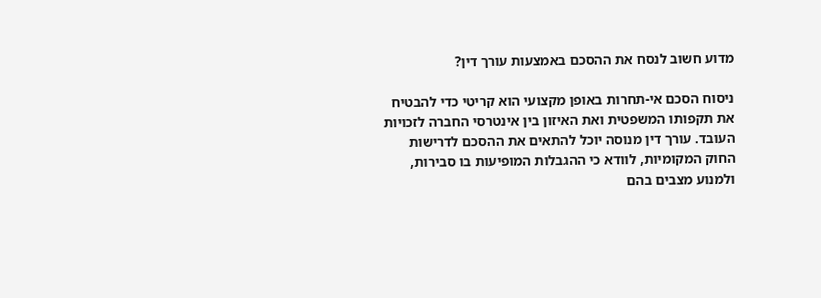מדוע חשוב לנסח את ההסכם באמצעות עורך דין?

ניסוח הסכם אי-תחרות באופן מקצועי הוא קריטי כדי להבטיח את תקפותו המשפטית ואת האיזון בין אינטרסי החברה לזכויות העובד. עורך דין מנוסה יוכל להתאים את ההסכם לדרישות החוק המקומיות, לוודא כי ההגבלות המופיעות בו סבירות, ולמנוע מצבים בהם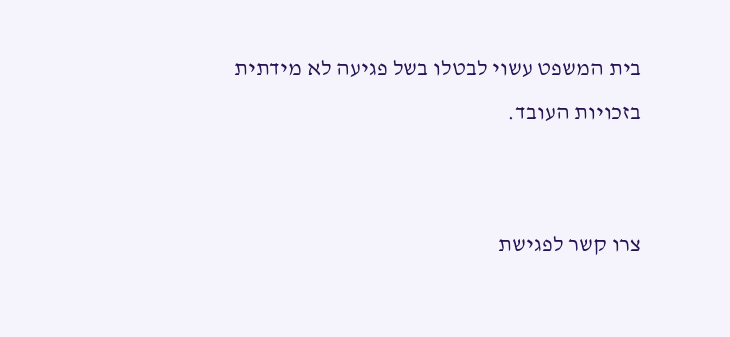בית המשפט עשוי לבטלו בשל פגיעה לא מידתית בזכויות העובד.


צרו קשר לפגישת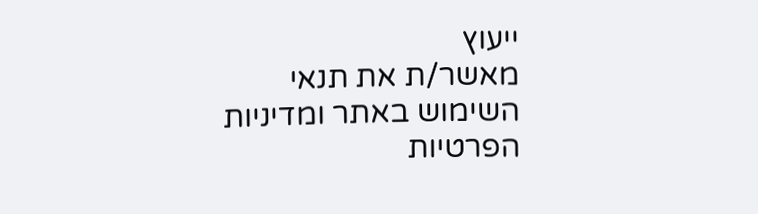ייעוץ
מאשר/ת את תנאי השימוש באתר ומדיניות הפרטיות